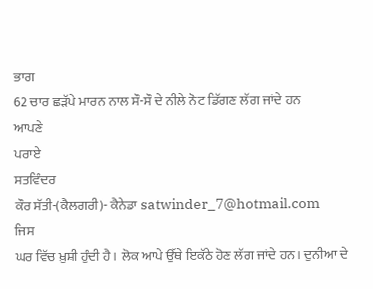ਭਾਗ
62 ਚਾਰ ਛੜੱਪੇ ਮਾਰਨ ਨਾਲ ਸੌ-ਸੌ ਦੇ ਨੀਲੇ ਨੋਟ ਡਿੱਗਣ ਲੱਗ ਜਾਂਦੇ ਹਨ
ਆਪਣੇ
ਪਰਾਏ
ਸਤਵਿੰਦਰ
ਕੌਰ ਸੱਤੀ-(ਕੈਲਗਰੀ)- ਕੈਨੇਡਾ satwinder_7@hotmail.com
ਜਿਸ
ਘਰ ਵਿੱਚ ਖ਼ੁਸ਼ੀ ਹੁੰਦੀ ਹੈ। ਲੋਕ ਆਪੇ ਉੱਥੇ ਇਕੱਠੇ ਹੋਣ ਲੱਗ ਜਾਂਦੇ ਹਨ। ਦੁਨੀਆ ਦੇ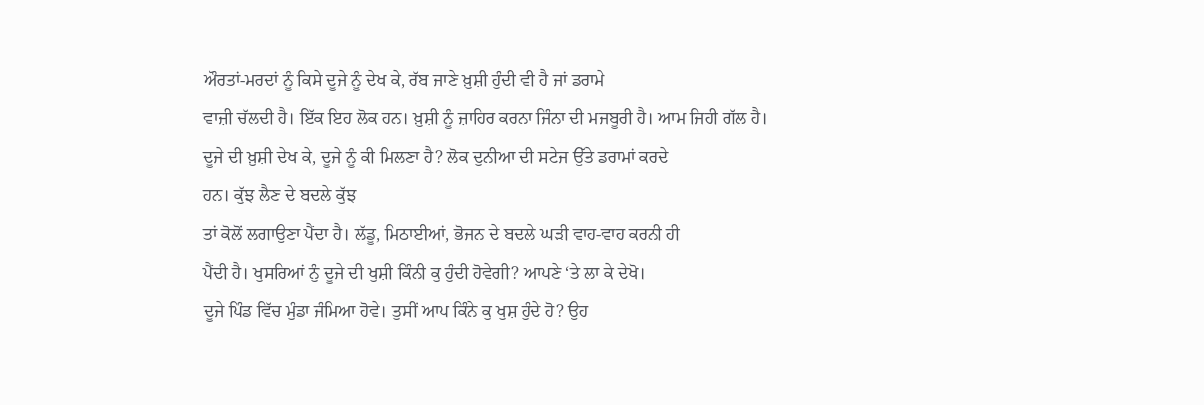ਔਰਤਾਂ-ਮਰਦਾਂ ਨੂੰ ਕਿਸੇ ਦੂਜੇ ਨੂੰ ਦੇਖ ਕੇ, ਰੱਬ ਜਾਣੇ ਖ਼ੁਸ਼ੀ ਹੁੰਦੀ ਵੀ ਹੈ ਜਾਂ ਡਰਾਮੇ
ਵਾਜ਼ੀ ਚੱਲਦੀ ਹੈ। ਇੱਕ ਇਹ ਲੋਕ ਹਨ। ਖ਼ੁਸ਼ੀ ਨੂੰ ਜ਼ਾਹਿਰ ਕਰਨਾ ਜਿੰਨਾ ਦੀ ਮਜਬੂਰੀ ਹੈ। ਆਮ ਜਿਹੀ ਗੱਲ ਹੈ।
ਦੂਜੇ ਦੀ ਖ਼ੁਸ਼ੀ ਦੇਖ ਕੇ, ਦੂਜੇ ਨੂੰ ਕੀ ਮਿਲਣਾ ਹੈ? ਲੋਕ ਦੁਨੀਆ ਦੀ ਸਟੇਜ ਉੱਤੇ ਡਰਾਮਾਂ ਕਰਦੇ
ਹਨ। ਕੁੱਝ ਲੈਣ ਦੇ ਬਦਲੇ ਕੁੱਝ
ਤਾਂ ਕੋਲੋਂ ਲਗਾਉਣਾ ਪੈਂਦਾ ਹੈ। ਲੱਡੂ, ਮਿਠਾਈਆਂ, ਭੋਜਨ ਦੇ ਬਦਲੇ ਘੜੀ ਵਾਹ-ਵਾਹ ਕਰਨੀ ਹੀ
ਪੈਂਦੀ ਹੈ। ਖੁਸਰਿਆਂ ਨੁੰ ਦੂਜੇ ਦੀ ਖੁਸ਼ੀ ਕਿੰਨੀ ਕੁ ਹੁੰਦੀ ਹੋਵੇਗੀ? ਆਪਣੇ ‘ਤੇ ਲਾ ਕੇ ਦੇਖੋ।
ਦੂਜੇ ਪਿੰਡ ਵਿੱਚ ਮੁੰਡਾ ਜੰਮਿਆ ਹੋਵੇ। ਤੁਸੀਂ ਆਪ ਕਿੰਨੇ ਕੁ ਖੁਸ਼ ਹੁੰਦੇ ਹੋ? ਉਹ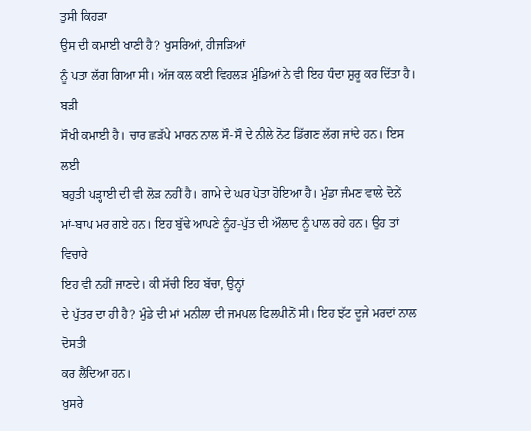ਤੁਸੀ ਕਿਹੜਾ
ਉਸ ਦੀ ਕਮਾਈ ਖਾਣੀ ਹੈ? ਖੁਸਰਿਆਂ, ਹੀਜੜਿਆਂ
ਨੂੰ ਪਤਾ ਲੱਗ ਗਿਆ ਸੀ। ਅੱਜ ਕਲ ਕਈ ਵਿਹਲੜ ਮੁੰਡਿਆਂ ਨੇ ਵੀ ਇਹ ਧੰਦਾ ਸ਼ੁਰੂ ਕਰ ਦਿੱਤਾ ਹੈ। ਬੜੀ
ਸੌਖੀ ਕਮਾਈ ਹੈ। ਚਾਰ ਛੜੱਪੇ ਮਾਰਨ ਨਾਲ ਸੌ-ਸੌ ਦੇ ਨੀਲੇ ਨੋਟ ਡਿੱਗਣ ਲੱਗ ਜਾਂਦੇ ਹਨ। ਇਸ ਲਈ
ਬਹੁਤੀ ਪੜ੍ਹਾਈ ਦੀ ਵੀ ਲੋੜ ਨਹੀਂ ਹੈ। ਗਾਮੇ ਦੇ ਘਰ ਪੋਤਾ ਹੋਇਆ ਹੈ। ਮੁੰਡਾ ਜੰਮਣ ਵਾਲੇ ਦੋਨੇਂ
ਮਾਂ-ਬਾਪ ਮਰ ਗਏ ਹਨ। ਇਹ ਬੁੱਢੇ ਆਪਣੇ ਨੂੰਹ-ਪੁੱਤ ਦੀ ਔਲਾਦ ਨੂੰ ਪਾਲ ਰਹੇ ਹਨ। ਉਹ ਤਾਂ ਵਿਚਾਰੇ
ਇਹ ਵੀ ਨਹੀਂ ਜਾਣਦੇ। ਕੀ ਸੱਚੀ ਇਹ ਬੱਚਾ, ਉਨ੍ਹਾਂ
ਦੇ ਪੁੱਤਰ ਦਾ ਹੀ ਹੈ? ਮੁੰਡੇ ਦੀ ਮਾਂ ਮਨੀਲਾ ਦੀ ਜਮਪਲ ਫਿਲਪੀਨੋਂ ਸੀ। ਇਹ ਝੱਟ ਦੂਜੇ ਮਰਦਾਂ ਨਾਲ ਦੋਸਤੀ
ਕਰ ਲੈਂਦਿਆ ਹਨ।
ਖੁਸਰੇ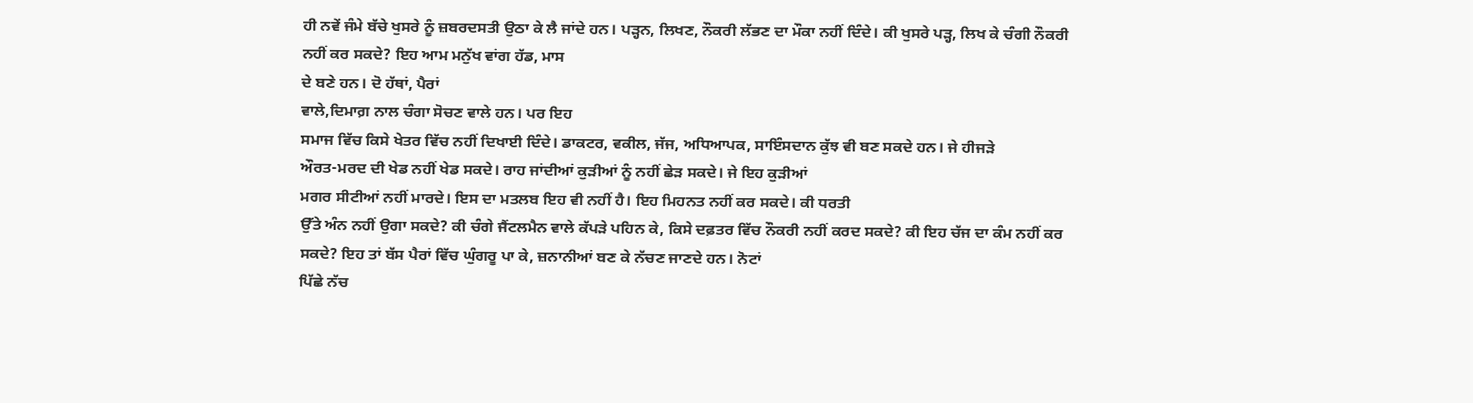ਹੀ ਨਵੇਂ ਜੰਮੇ ਬੱਚੇ ਖੁਸਰੇ ਨੂੰ ਜ਼ਬਰਦਸਤੀ ਉਠਾ ਕੇ ਲੈ ਜਾਂਦੇ ਹਨ। ਪੜ੍ਹਨ, ਲਿਖਣ, ਨੌਕਰੀ ਲੱਭਣ ਦਾ ਮੌਕਾ ਨਹੀਂ ਦਿੰਦੇ। ਕੀ ਖੁਸਰੇ ਪੜ੍ਹ, ਲਿਖ ਕੇ ਚੰਗੀ ਨੌਕਰੀ ਨਹੀਂ ਕਰ ਸਕਦੇ? ਇਹ ਆਮ ਮਨੁੱਖ ਵਾਂਗ ਹੱਡ, ਮਾਸ
ਦੇ ਬਣੇ ਹਨ। ਦੋ ਹੱਥਾਂ, ਪੈਰਾਂ
ਵਾਲੇ,ਦਿਮਾਗ਼ ਨਾਲ ਚੰਗਾ ਸੋਚਣ ਵਾਲੇ ਹਨ। ਪਰ ਇਹ
ਸਮਾਜ ਵਿੱਚ ਕਿਸੇ ਖੇਤਰ ਵਿੱਚ ਨਹੀਂ ਦਿਖਾਈ ਦਿੰਦੇ। ਡਾਕਟਰ, ਵਕੀਲ, ਜੱਜ, ਅਧਿਆਪਕ, ਸਾਇੰਸਦਾਨ ਕੁੱਝ ਵੀ ਬਣ ਸਕਦੇ ਹਨ। ਜੇ ਹੀਜੜੇ
ਔਰਤ-ਮਰਦ ਦੀ ਖੇਡ ਨਹੀਂ ਖੇਡ ਸਕਦੇ। ਰਾਹ ਜਾਂਦੀਆਂ ਕੁੜੀਆਂ ਨੂੰ ਨਹੀਂ ਛੇੜ ਸਕਦੇ। ਜੇ ਇਹ ਕੁੜੀਆਂ
ਮਗਰ ਸੀਟੀਆਂ ਨਹੀਂ ਮਾਰਦੇ। ਇਸ ਦਾ ਮਤਲਬ ਇਹ ਵੀ ਨਹੀਂ ਹੈ। ਇਹ ਮਿਹਨਤ ਨਹੀਂ ਕਰ ਸਕਦੇ। ਕੀ ਧਰਤੀ
ਉੱਤੇ ਅੰਨ ਨਹੀਂ ਉਗਾ ਸਕਦੇ? ਕੀ ਚੰਗੇ ਜੈਂਟਲਮੈਨ ਵਾਲੇ ਕੱਪੜੇ ਪਹਿਨ ਕੇ, ਕਿਸੇ ਦਫ਼ਤਰ ਵਿੱਚ ਨੌਕਰੀ ਨਹੀਂ ਕਰਦ ਸਕਦੇ? ਕੀ ਇਹ ਚੱਜ ਦਾ ਕੰਮ ਨਹੀਂ ਕਰ ਸਕਦੇ? ਇਹ ਤਾਂ ਬੱਸ ਪੈਰਾਂ ਵਿੱਚ ਘੁੰਗਰੂ ਪਾ ਕੇ, ਜ਼ਨਾਨੀਆਂ ਬਣ ਕੇ ਨੱਚਣ ਜਾਣਦੇ ਹਨ। ਨੋਟਾਂ
ਪਿੱਛੇ ਨੱਚ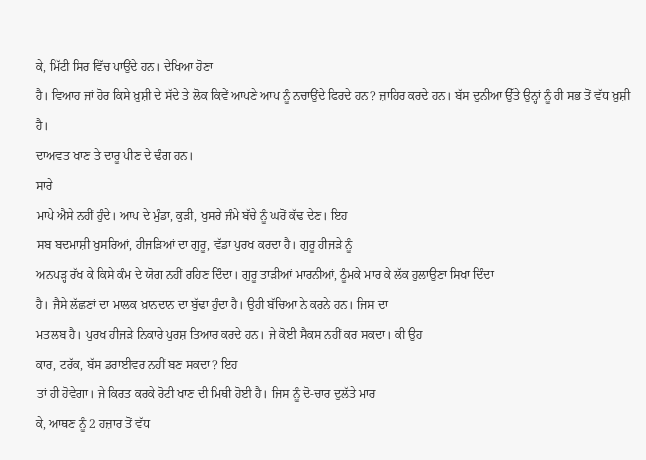ਕੇ, ਮਿੱਟੀ ਸਿਰ ਵਿੱਚ ਪਾਉਂਦੇ ਹਨ। ਦੇਖਿਆ ਹੋਣਾ
ਹੈ। ਵਿਆਹ ਜਾਂ ਹੋਰ ਕਿਸੇ ਖ਼ੁਸ਼ੀ ਦੇ ਸੱਦੇ ਤੇ ਲੋਕ ਕਿਵੇਂ ਆਪਣੇ ਆਪ ਨੂੰ ਨਚਾਉਂਦੇ ਫਿਰਦੇ ਹਨ? ਜ਼ਾਹਿਰ ਕਰਦੇ ਹਨ। ਬੱਸ ਦੁਨੀਆ ਉੱਤੇ ਉਨ੍ਹਾਂ ਨੂੰ ਹੀ ਸਭ ਤੋਂ ਵੱਧ ਖ਼ੁਸ਼ੀ ਹੈ।
ਦਾਅਵਤ ਖਾਣ ਤੇ ਦਾਰੂ ਪੀਣ ਦੇ ਢੰਗ ਹਨ।
ਸਾਰੇ
ਮਾਪੇ ਐਸੇ ਨਹੀਂ ਹੁੰਦੇ। ਆਪ ਦੇ ਮੁੰਡਾ, ਕੁੜੀ, ਖੁਸਰੇ ਜੰਮੇ ਬੱਚੇ ਨੂੰ ਘਰੋਂ ਕੱਢ ਦੇਣ। ਇਹ
ਸਬ ਬਦਮਾਸ਼ੀ ਖੁਸਰਿਆਂ, ਹੀਜੜਿਆਂ ਦਾ ਗੁਰੂ, ਵੱਡਾ ਪੁਰਖ ਕਰਦਾ ਹੈ। ਗੁਰੂ ਹੀਜੜੇ ਨੂੰ
ਅਨਪੜ੍ਹ ਰੱਖ ਕੇ ਕਿਸੇ ਕੰਮ ਦੇ ਯੋਗ ਨਹੀਂ ਰਹਿਣ ਦਿੰਦਾ। ਗੁਰੂ ਤਾੜੀਆਂ ਮਾਰਨੀਆਂ, ਠੂੰਮਕੇ ਮਾਰ ਕੇ ਲੱਕ ਹੁਲਾਉਣਾ ਸਿਖਾ ਦਿੰਦਾ
ਹੈ। ਜੈਸੇ ਲੱਛਣਾਂ ਦਾ ਮਾਲਕ ਖ਼ਾਨਦਾਨ ਦਾ ਬੁੱਢਾ ਹੁੰਦਾ ਹੈ। ਉਹੀ ਬੱਚਿਆ ਨੇ ਕਰਨੇ ਹਨ। ਜਿਸ ਦਾ
ਮਤਲਬ ਹੈ। ਪੁਰਖ ਹੀਜੜੇ ਨਿਕਾਰੇ ਪੁਰਸ਼ ਤਿਆਰ ਕਰਦੇ ਹਨ। ਜੇ ਕੋਈ ਸੈਕਸ ਨਹੀਂ ਕਰ ਸਕਦਾ। ਕੀ ਉਹ
ਕਾਰ, ਟਰੱਕ, ਬੱਸ ਡਰਾਈਵਰ ਨਹੀਂ ਬਣ ਸਕਦਾ? ਇਹ
ਤਾਂ ਹੀ ਹੋਵੇਗਾ। ਜੇ ਕਿਰਤ ਕਰਕੇ ਰੋਟੀ ਖਾਣ ਦੀ ਮਿਥੀ ਹੋਈ ਹੈ। ਜਿਸ ਨੂੰ ਦੋ-ਚਾਰ ਦੁਲੱਤੇ ਮਾਰ
ਕੇ, ਆਥਣ ਨੂੰ 2 ਹਜ਼ਾਰ ਤੋਂ ਵੱਧ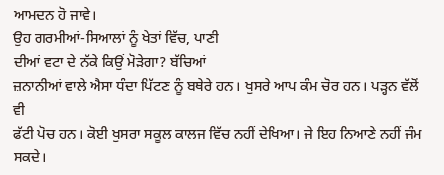ਆਮਦਨ ਹੋ ਜਾਵੇ।
ਉਹ ਗਰਮੀਆਂ-ਸਿਆਲਾਂ ਨੂੰ ਖੇਤਾਂ ਵਿੱਚ, ਪਾਣੀ
ਦੀਆਂ ਵਟਾ ਦੇ ਨੱਕੇ ਕਿਉਂ ਮੋੜੇਗਾ? ਬੱਚਿਆਂ
ਜ਼ਨਾਨੀਆਂ ਵਾਲੇ ਐਸਾ ਧੰਦਾ ਪਿੱਟਣ ਨੂੰ ਬਥੇਰੇ ਹਨ। ਖੁਸਰੇ ਆਪ ਕੰਮ ਚੋਰ ਹਨ। ਪੜ੍ਹਨ ਵੱਲੋਂ ਵੀ
ਫੱਟੀ ਪੋਚ ਹਨ। ਕੋਈ ਖੁਸਰਾ ਸਕੂਲ ਕਾਲਜ ਵਿੱਚ ਨਹੀਂ ਦੇਖਿਆ। ਜੇ ਇਹ ਨਿਆਣੇ ਨਹੀਂ ਜੰਮ ਸਕਦੇ।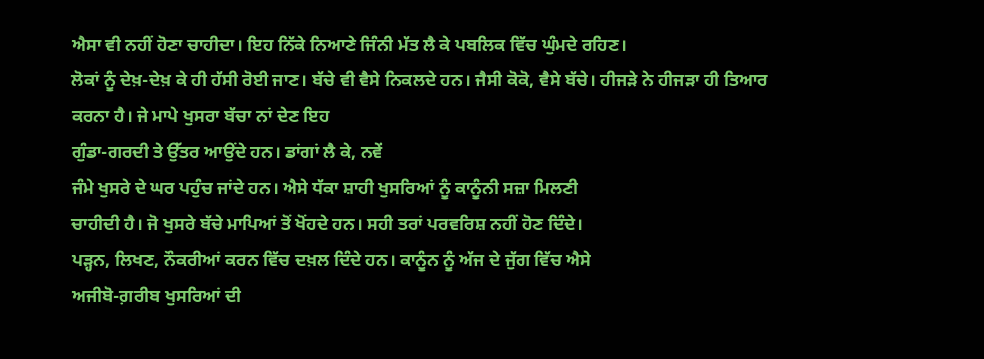ਐਸਾ ਵੀ ਨਹੀਂ ਹੋਣਾ ਚਾਹੀਦਾ। ਇਹ ਨਿੱਕੇ ਨਿਆਣੇ ਜਿੰਨੀ ਮੱਤ ਲੈ ਕੇ ਪਬਲਿਕ ਵਿੱਚ ਘੁੰਮਦੇ ਰਹਿਣ।
ਲੋਕਾਂ ਨੂੰ ਦੇਖ਼-ਦੇਖ਼ ਕੇ ਹੀ ਹੱਸੀ ਰੋਈ ਜਾਣ। ਬੱਚੇ ਵੀ ਵੈਸੇ ਨਿਕਲਦੇ ਹਨ। ਜੈਸੀ ਕੋਕੋ, ਵੈਸੇ ਬੱਚੇ। ਹੀਜੜੇ ਨੇ ਹੀਜੜਾ ਹੀ ਤਿਆਰ
ਕਰਨਾ ਹੈ। ਜੇ ਮਾਪੇ ਖੁਸਰਾ ਬੱਚਾ ਨਾਂ ਦੇਣ ਇਹ
ਗੁੰਡਾ-ਗਰਦੀ ਤੇ ਉੱਤਰ ਆਉਂਦੇ ਹਨ। ਡਾਂਗਾਂ ਲੈ ਕੇ, ਨਵੇਂ
ਜੰਮੇ ਖੁਸਰੇ ਦੇ ਘਰ ਪਹੁੰਚ ਜਾਂਦੇ ਹਨ। ਐਸੇ ਧੱਕਾ ਸ਼ਾਹੀ ਖੁਸਰਿਆਂ ਨੂੰ ਕਾਨੂੰਨੀ ਸਜ਼ਾ ਮਿਲਣੀ
ਚਾਹੀਦੀ ਹੈ। ਜੋ ਖੁਸਰੇ ਬੱਚੇ ਮਾਪਿਆਂ ਤੋਂ ਖੋਂਹਦੇ ਹਨ। ਸਹੀ ਤਰਾਂ ਪਰਵਰਿਸ਼ ਨਹੀਂ ਹੋਣ ਦਿੰਦੇ।
ਪੜ੍ਹਨ, ਲਿਖਣ, ਨੌਕਰੀਆਂ ਕਰਨ ਵਿੱਚ ਦਖ਼ਲ ਦਿੰਦੇ ਹਨ। ਕਾਨੂੰਨ ਨੂੰ ਅੱਜ ਦੇ ਜੁੱਗ ਵਿੱਚ ਐਸੇ
ਅਜੀਬੋ-ਗ਼ਰੀਬ ਖੁਸਰਿਆਂ ਦੀ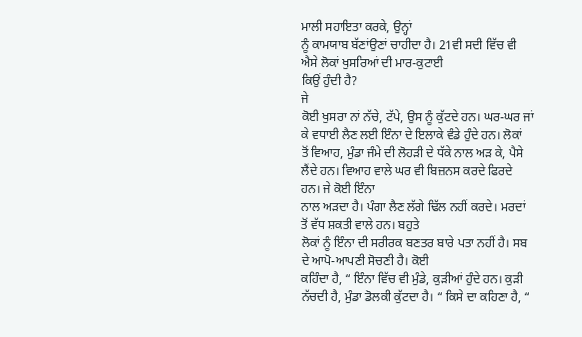ਮਾਲੀ ਸਹਾਇਤਾ ਕਰਕੇ, ਉਨ੍ਹਾਂ
ਨੂੰ ਕਾਮਯਾਬ ਬੱਣਾਂਉਣਾਂ ਚਾਹੀਦਾ ਹੈ। 21ਵੀ ਸਦੀ ਵਿੱਚ ਵੀ ਐਸੇ ਲੋਕਾਂ ਖੁਸਰਿਆਂ ਦੀ ਮਾਰ-ਕੁਟਾਈ
ਕਿਉਂ ਹੁੰਦੀ ਹੈ?
ਜੇ
ਕੋਈ ਖੁਸਰਾ ਨਾਂ ਨੱਚੇ, ਟੱਪੇ, ਉਸ ਨੂੰ ਕੁੱਟਦੇ ਹਨ। ਘਰ-ਘਰ ਜਾਂ ਕੇ ਵਧਾਈ ਲੈਣ ਲਈ ਇੰਨਾ ਦੇ ਇਲਾਕੇ ਵੰਡੇ ਹੁੰਦੇ ਹਨ। ਲੋਕਾਂ
ਤੋਂ ਵਿਆਹ, ਮੁੰਡਾ ਜੰਮੇ ਦੀ ਲੋਹੜੀ ਦੇ ਧੱਕੇ ਨਾਲ ਅੜ ਕੇ, ਪੈਸੇ ਲੈਂਦੇ ਹਨ। ਵਿਆਹ ਵਾਲੇ ਘਰ ਵੀ ਬਿਜ਼ਨਸ ਕਰਦੇ ਫਿਰਦੇ ਹਨ। ਜੇ ਕੋਈ ਇੰਨਾ
ਨਾਲ ਅੜਦਾ ਹੈ। ਪੰਗਾ ਲੈਣ ਲੱਗੇ ਢਿੱਲ ਨਹੀਂ ਕਰਦੇ। ਮਰਦਾਂ ਤੋਂ ਵੱਧ ਸ਼ਕਤੀ ਵਾਲੇ ਹਨ। ਬਹੁਤੇ
ਲੋਕਾਂ ਨੂੰ ਇੰਨਾ ਦੀ ਸਰੀਰਕ ਬਣਤਰ ਬਾਰੇ ਪਤਾ ਨਹੀਂ ਹੈ। ਸਬ ਦੇ ਆਪੋ-ਆਪਣੀ ਸੋਚਣੀ ਹੈ। ਕੋਈ
ਕਹਿੰਦਾ ਹੈ, “ ਇੰਨਾ ਵਿੱਚ ਵੀ ਮੁੰਡੇ, ਕੁੜੀਆਂ ਹੁੰਦੇ ਹਨ। ਕੁੜੀ ਨੱਚਦੀ ਹੈ, ਮੁੰਡਾ ਡੋਲਕੀ ਕੁੱਟਦਾ ਹੈ। “ ਕਿਸੇ ਦਾ ਕਹਿਣਾ ਹੈ, “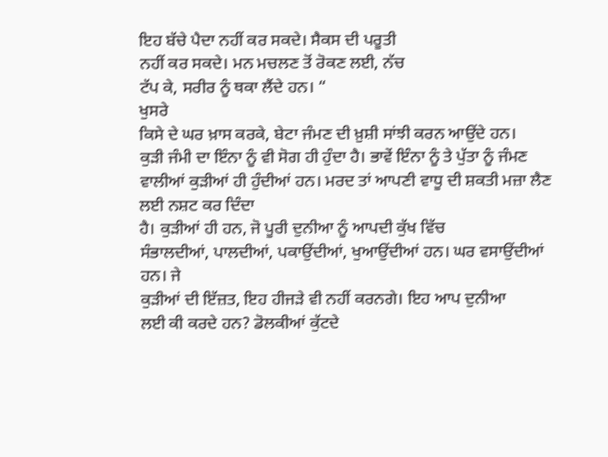ਇਹ ਬੱਚੇ ਪੈਦਾ ਨਹੀਂ ਕਰ ਸਕਦੇ। ਸੈਕਸ ਦੀ ਪਰੂਤੀ
ਨਹੀਂ ਕਰ ਸਕਦੇ। ਮਨ ਮਚਲਣ ਤੋਂ ਰੋਕਣ ਲਈ, ਨੱਚ
ਟੱਪ ਕੇ, ਸਰੀਰ ਨੂੰ ਥਕਾ ਲੈਂਦੇ ਹਨ। “
ਖੁਸਰੇ
ਕਿਸੇ ਦੇ ਘਰ ਖ਼ਾਸ ਕਰਕੇ, ਬੇਟਾ ਜੰਮਣ ਦੀ ਖ਼ੁਸ਼ੀ ਸਾਂਝੀ ਕਰਨ ਆਉਂਦੇ ਹਨ।
ਕੁੜੀ ਜੰਮੀ ਦਾ ਇੰਨਾ ਨੂੰ ਵੀ ਸੋਗ ਹੀ ਹੁੰਦਾ ਹੈ। ਭਾਵੇਂ ਇੰਨਾ ਨੂੰ ਤੇ ਪੁੱਤਾ ਨੂੰ ਜੰਮਣ
ਵਾਲੀਆਂ ਕੁੜੀਆਂ ਹੀ ਹੁੰਦੀਆਂ ਹਨ। ਮਰਦ ਤਾਂ ਆਪਣੀ ਵਾਧੂ ਦੀ ਸ਼ਕਤੀ ਮਜ਼ਾ ਲੈਣ ਲਈ ਨਸ਼ਟ ਕਰ ਦਿੰਦਾ
ਹੈ। ਕੁੜੀਆਂ ਹੀ ਹਨ, ਜੋ ਪੂਰੀ ਦੁਨੀਆ ਨੂੰ ਆਪਦੀ ਕੁੱਖ ਵਿੱਚ
ਸੰਭਾਲਦੀਆਂ, ਪਾਲਦੀਆਂ, ਪਕਾਉਂਦੀਆਂ, ਖੁਆਉਂਦੀਆਂ ਹਨ। ਘਰ ਵਸਾਉਂਦੀਆਂ ਹਨ। ਜੇ
ਕੁੜੀਆਂ ਦੀ ਇੱਜ਼ਤ, ਇਹ ਹੀਜੜੇ ਵੀ ਨਹੀਂ ਕਰਨਗੇ। ਇਹ ਆਪ ਦੁਨੀਆ
ਲਈ ਕੀ ਕਰਦੇ ਹਨ? ਡੋਲਕੀਆਂ ਕੁੱਟਦੇ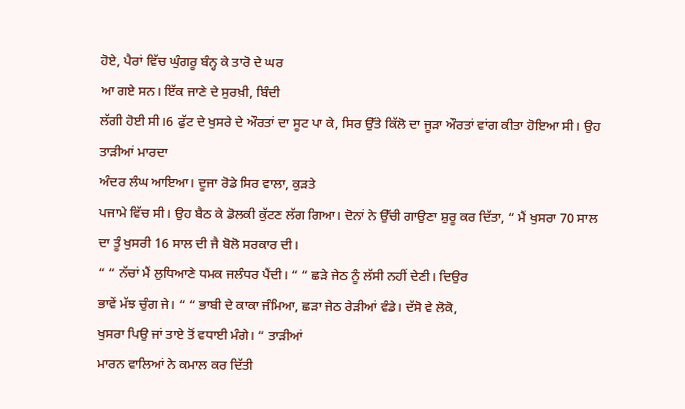ਹੋਏ, ਪੈਰਾਂ ਵਿੱਚ ਘੁੰਗਰੂ ਬੰਨ੍ਹ ਕੇ ਤਾਰੋ ਦੇ ਘਰ
ਆ ਗਏ ਸਨ। ਇੱਕ ਜਾਣੇ ਦੇ ਸੁਰਖ਼ੀ, ਬਿੰਦੀ
ਲੱਗੀ ਹੋਈ ਸੀ।6 ਫੁੱਟ ਦੇ ਖੁਸਰੇ ਦੇ ਔਰਤਾਂ ਦਾ ਸੂਟ ਪਾ ਕੇ, ਸਿਰ ਉੱਤੇ ਕਿੱਲੋ ਦਾ ਜੂੜਾ ਔਰਤਾਂ ਵਾਂਗ ਕੀਤਾ ਹੋਇਆ ਸੀ। ਉਹ ਤਾੜੀਆਂ ਮਾਰਦਾ
ਅੰਦਰ ਲੰਘ ਆਇਆ। ਦੂਜਾ ਰੋਡੇ ਸਿਰ ਵਾਲਾ, ਕੁੜਤੇ
ਪਜਾਮੇ ਵਿੱਚ ਸੀ। ਉਹ ਬੈਠ ਕੇ ਡੋਲਕੀ ਕੁੱਟਣ ਲੱਗ ਗਿਆ। ਦੋਨਾਂ ਨੇ ਉੱਚੀ ਗਾਉਣਾ ਸ਼ੁਰੂ ਕਰ ਦਿੱਤਾ, “ ਮੈਂ ਖੁਸਰਾ 70 ਸਾਲ ਦਾ ਤੂੰ ਖੁਸਰੀ 16 ਸਾਲ ਦੀ ਜੈ ਬੋਲੋ ਸਰਕਾਰ ਦੀ।
“ “ ਨੱਚਾਂ ਮੈਂ ਲੁਧਿਆਣੇ ਧਮਕ ਜਲੰਧਰ ਪੈਂਦੀ। “ “ ਛੜੇ ਜੇਠ ਨੂੰ ਲੱਸੀ ਨਹੀਂ ਦੇਣੀ। ਦਿਉਰ
ਭਾਵੇਂ ਮੱਝ ਚੁੰਗ ਜੇ। “ “ ਭਾਬੀ ਦੇ ਕਾਕਾ ਜੰਮਿਆ, ਛੜਾ ਜੇਠ ਰੇੜੀਆਂ ਵੰਡੇ। ਦੱਸੋ ਵੇ ਲੋਕੋ,
ਖੁਸਰਾ ਪਿਉ ਜਾਂ ਤਾਏ ਤੋਂ ਵਧਾਈ ਮੰਗੇ। “ ਤਾੜੀਆਂ
ਮਾਰਨ ਵਾਲਿਆਂ ਨੇ ਕਮਾਲ ਕਰ ਦਿੱਤੀ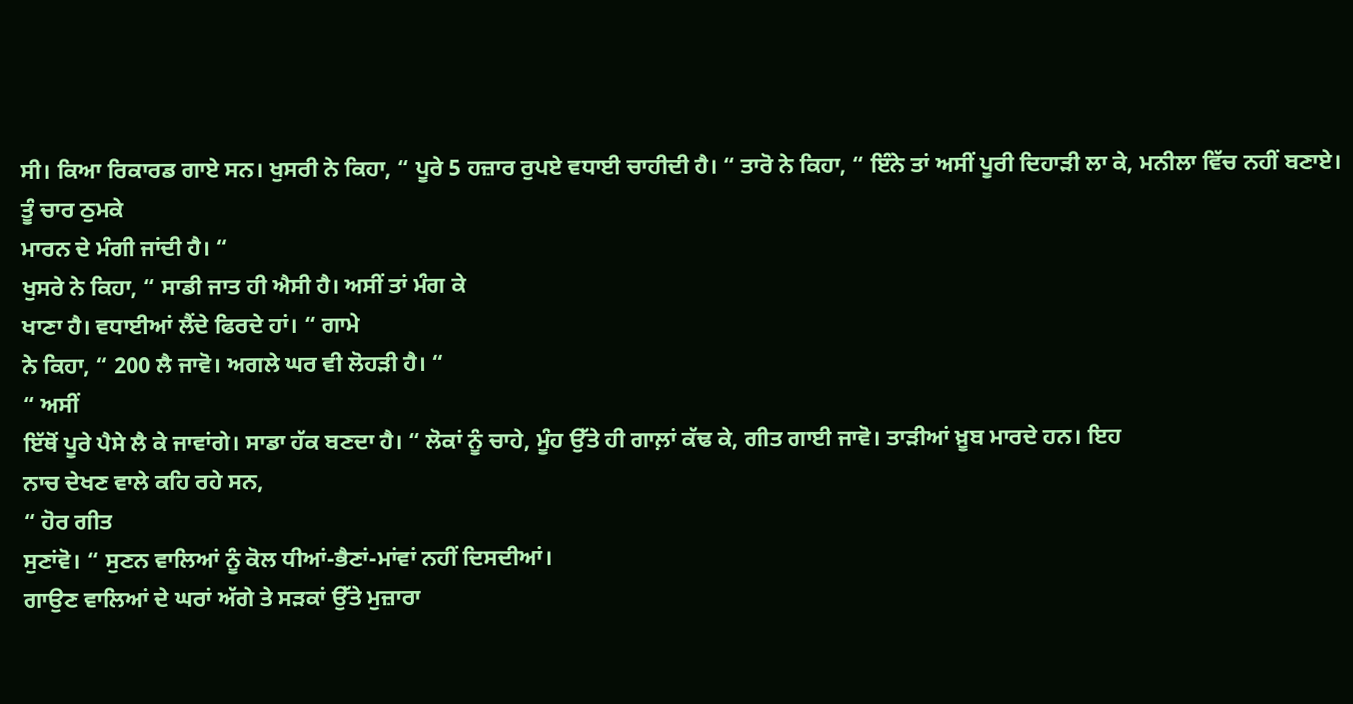ਸੀ। ਕਿਆ ਰਿਕਾਰਡ ਗਾਏ ਸਨ। ਖੁਸਰੀ ਨੇ ਕਿਹਾ, “ ਪੂਰੇ 5 ਹਜ਼ਾਰ ਰੁਪਏ ਵਧਾਈ ਚਾਹੀਦੀ ਹੈ। “ ਤਾਰੋ ਨੇ ਕਿਹਾ, “ ਇੰਨੇ ਤਾਂ ਅਸੀਂ ਪੂਰੀ ਦਿਹਾੜੀ ਲਾ ਕੇ, ਮਨੀਲਾ ਵਿੱਚ ਨਹੀਂ ਬਣਾਏ। ਤੂੰ ਚਾਰ ਠੁਮਕੇ
ਮਾਰਨ ਦੇ ਮੰਗੀ ਜਾਂਦੀ ਹੈ। “
ਖੁਸਰੇ ਨੇ ਕਿਹਾ, “ ਸਾਡੀ ਜਾਤ ਹੀ ਐਸੀ ਹੈ। ਅਸੀਂ ਤਾਂ ਮੰਗ ਕੇ
ਖਾਣਾ ਹੈ। ਵਧਾਈਆਂ ਲੈਂਦੇ ਫਿਰਦੇ ਹਾਂ। “ ਗਾਮੇ
ਨੇ ਕਿਹਾ, “ 200 ਲੈ ਜਾਵੋ। ਅਗਲੇ ਘਰ ਵੀ ਲੋਹੜੀ ਹੈ। “
“ ਅਸੀਂ
ਇੱਥੋਂ ਪੂਰੇ ਪੈਸੇ ਲੈ ਕੇ ਜਾਵਾਂਗੇ। ਸਾਡਾ ਹੱਕ ਬਣਦਾ ਹੈ। “ ਲੋਕਾਂ ਨੂੰ ਚਾਹੇ, ਮੂੰਹ ਉੱਤੇ ਹੀ ਗਾਲ਼ਾਂ ਕੱਢ ਕੇ, ਗੀਤ ਗਾਈ ਜਾਵੋ। ਤਾੜੀਆਂ ਖ਼ੂਬ ਮਾਰਦੇ ਹਨ। ਇਹ
ਨਾਚ ਦੇਖਣ ਵਾਲੇ ਕਹਿ ਰਹੇ ਸਨ,
“ ਹੋਰ ਗੀਤ
ਸੁਣਾਂਵੋ। “ ਸੁਣਨ ਵਾਲਿਆਂ ਨੂੰ ਕੋਲ ਧੀਆਂ-ਭੈਣਾਂ-ਮਾਂਵਾਂ ਨਹੀਂ ਦਿਸਦੀਆਂ।
ਗਾਉਣ ਵਾਲਿਆਂ ਦੇ ਘਰਾਂ ਅੱਗੇ ਤੇ ਸੜਕਾਂ ਉੱਤੇ ਮੁਜ਼ਾਰਾ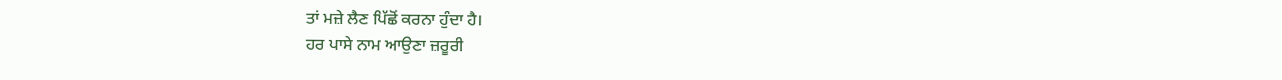ਤਾਂ ਮਜ਼ੇ ਲੈਣ ਪਿੱਛੋਂ ਕਰਨਾ ਹੁੰਦਾ ਹੈ।
ਹਰ ਪਾਸੇ ਨਾਮ ਆਉਣਾ ਜ਼ਰੂਰੀ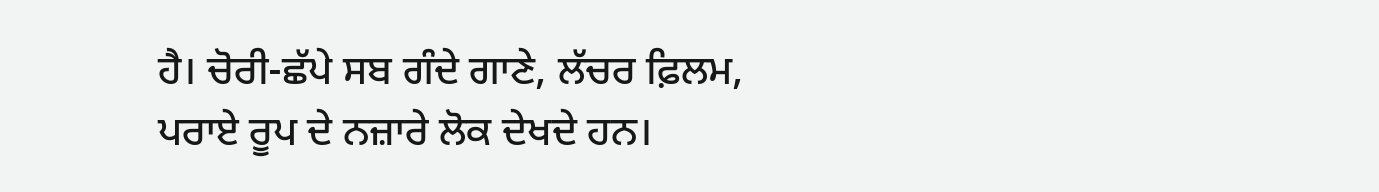ਹੈ। ਚੋਰੀ-ਛੱਪੇ ਸਬ ਗੰਦੇ ਗਾਣੇ, ਲੱਚਰ ਫ਼ਿਲਮ, ਪਰਾਏ ਰੂਪ ਦੇ ਨਜ਼ਾਰੇ ਲੋਕ ਦੇਖਦੇ ਹਨ।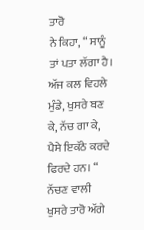ਤਾਰੋ
ਨੇ ਕਿਹਾ, “ ਸਾਨੂੰ ਤਾਂ ਪਤਾ ਲੱਗਾ ਹੈ। ਅੱਜ ਕਲ ਵਿਹਲੇ
ਮੁੰਡੇ, ਖੁਸਰੇ ਬਣ ਕੇ, ਨੱਚ ਗਾ ਕੇ, ਪੈਸੇ ਇਕੱਠੇ ਕਰਦੇ ਫਿਰਦੇ ਹਨ। “ ਨੱਚਣ ਵਾਲੀ ਖੁਸਰੇ ਤਾਰੋ ਅੱਗੇ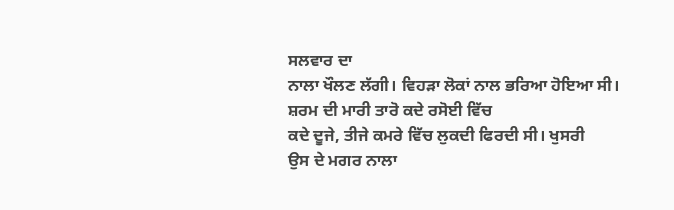ਸਲਵਾਰ ਦਾ
ਨਾਲਾ ਖੌਲਣ ਲੱਗੀ। ਵਿਹੜਾ ਲੋਕਾਂ ਨਾਲ ਭਰਿਆ ਹੋਇਆ ਸੀ। ਸ਼ਰਮ ਦੀ ਮਾਰੀ ਤਾਰੋ ਕਦੇ ਰਸੋਈ ਵਿੱਚ
ਕਦੇ ਦੂਜੇ, ਤੀਜੇ ਕਮਰੇ ਵਿੱਚ ਲੁਕਦੀ ਫਿਰਦੀ ਸੀ। ਖੁਸਰੀ
ਉਸ ਦੇ ਮਗਰ ਨਾਲਾ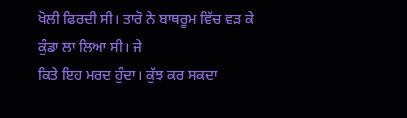ਖੋਲੀ ਫਿਰਦੀ ਸੀ। ਤਾਰੋ ਨੇ ਬਾਥਰੂਮ ਵਿੱਚ ਵੜ ਕੇ ਕੁੰਡਾ ਲਾ ਲਿਆ ਸੀ। ਜੇ
ਕਿਤੇ ਇਹ ਮਰਦ ਹੁੰਦਾ। ਕੁੱਝ ਕਰ ਸਕਦਾ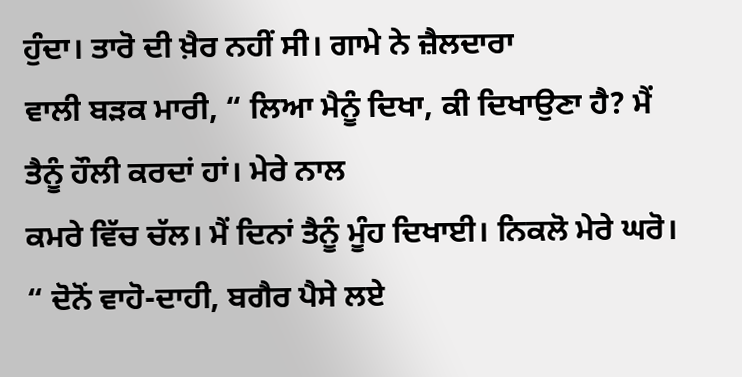ਹੁੰਦਾ। ਤਾਰੋ ਦੀ ਖ਼ੈਰ ਨਹੀਂ ਸੀ। ਗਾਮੇ ਨੇ ਜ਼ੈਲਦਾਰਾ
ਵਾਲੀ ਬੜਕ ਮਾਰੀ, “ ਲਿਆ ਮੈਨੂੰ ਦਿਖਾ, ਕੀ ਦਿਖਾਉਣਾ ਹੈ? ਮੈਂ ਤੈਨੂੰ ਹੌਲੀ ਕਰਦਾਂ ਹਾਂ। ਮੇਰੇ ਨਾਲ
ਕਮਰੇ ਵਿੱਚ ਚੱਲ। ਮੈਂ ਦਿਨਾਂ ਤੈਨੂੰ ਮੂੰਹ ਦਿਖਾਈ। ਨਿਕਲੋ ਮੇਰੇ ਘਰੋ। “ ਦੋਨੋਂ ਵਾਹੋ-ਦਾਹੀ, ਬਗੈਰ ਪੈਸੇ ਲਏ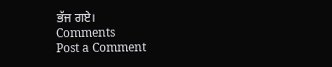ਭੱਜ ਗਏ।
Comments
Post a Comment